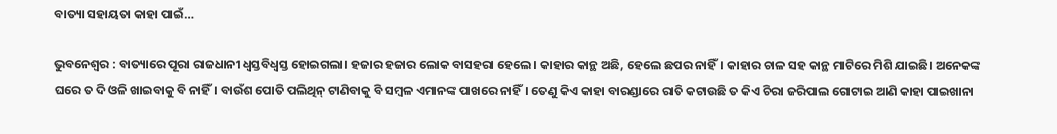ବାତ୍ୟା ସହାୟତା କାହା ପାଇଁ…

ଭୁବନେଶ୍ବର : ବାତ୍ୟାରେ ପୂରା ରାଜଧାନୀ ଧ୍ବସ୍ତବିଧ୍ବସ୍ତ ହୋଇଗଲା। ହଜାର ହଜାର ଲୋକ ବାସହରା ହେଲେ। କାହାର କାନ୍ଥ ଅଛି, ହେଲେ ଛପର ନାହିଁ। କାହାର ଚାଳ ସହ କାନ୍ଥ ମାଟିରେ ମିଶି ଯାଇଛି। ଅନେକଙ୍କ ଘରେ ତ ଦି ଓଳି ଖାଇବାକୁ ବି ନାହିଁ। ବାଉଁଶ ପୋତି ପଲିଥିନ୍ ଟାଣିବାକୁ ବି ସମ୍ବଳ ଏମାନଙ୍କ ପାଖରେ ନାହିଁ। ତେଣୁ କିଏ କାହା ବାରଣ୍ଡାରେ ରାତି କଟାଉଛି ତ କିଏ ଚିରା ଜରିପାଲ ଗୋଟାଇ ଆଣି କାହା ପାଇଖାନା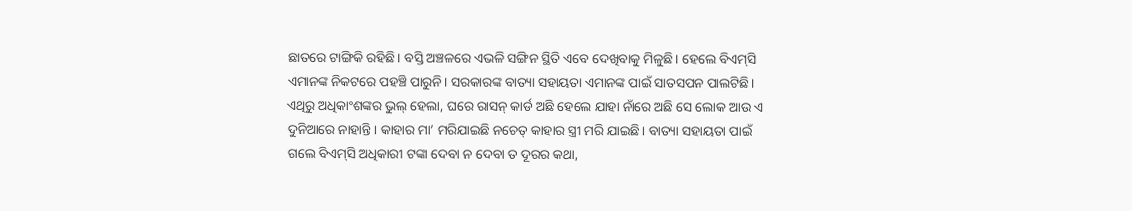ଛାତରେ ଟାଙ୍ଗିକି ରହିଛି। ବସ୍ତି ଅଞ୍ଚଳରେ ଏଭଳି ସଙ୍ଗିନ ସ୍ଥିତି ଏବେ ଦେଖିବାକୁ ମିଳୁଛି। ହେଲେ ବିଏମ୍‌ସି ଏମାନଙ୍କ ନିକଟରେ ପହଞ୍ଚି ପାରୁନି। ସରକାରଙ୍କ ବାତ୍ୟା ସହାୟତା ଏମାନଙ୍କ ପାଇଁ ସାତସପନ ପାଲଟିଛି। ଏଥିରୁ ଅଧିକାଂଶଙ୍କର ଭୁଲ୍‌ ହେଲା, ଘରେ ରାସନ୍ କାର୍ଡ ଅଛି ହେଲେ ଯାହା ନାଁରେ ଅଛି ସେ ଲୋକ ଆଉ ଏ ଦୁନିଆରେ ନାହାନ୍ତି। କାହାର ମା’ ମରିଯାଇଛି ନଚେତ୍ କାହାର ସ୍ତ୍ରୀ ମରି ଯାଇଛି। ବାତ୍ୟା ସହାୟତା ପାଇଁ ଗଲେ ବିଏମ୍‌ସି ଅଧିକାରୀ ଟଙ୍କା ଦେବା ନ ଦେବା ତ ଦୂରର କଥା,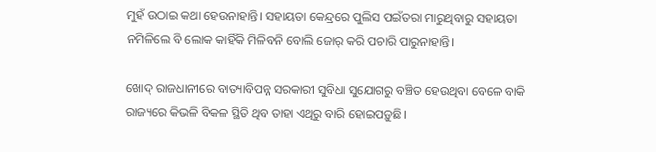ମୁହଁ ଉଠାଇ କଥା ହେଉନାହାନ୍ତି। ସହାୟତା କେନ୍ଦ୍ରରେ ପୁଲିସ ପଇଁତରା ମାରୁଥିବାରୁ ସହାୟତା ନମିଳିଲେ ବି ଲୋକ କାହିଁକି ମିଳିବନି ବୋଲି ଜୋର୍‌ କରି ପଚାରି ପାରୁନାହାନ୍ତି।

ଖୋଦ୍ ରାଜଧାନୀରେ ବାତ୍ୟାବିପନ୍ନ ସରକାରୀ ସୁବିଧା ସୁଯୋଗରୁ ବଞ୍ଚିତ ହେଉଥିବା ବେଳେ ବାକି ରାଜ୍ୟରେ କିଭଳି ବିକଳ ସ୍ଥିତି ଥିବ ତାହା ଏଥିରୁ ବାରି ହୋଇପଡ଼ୁଛି।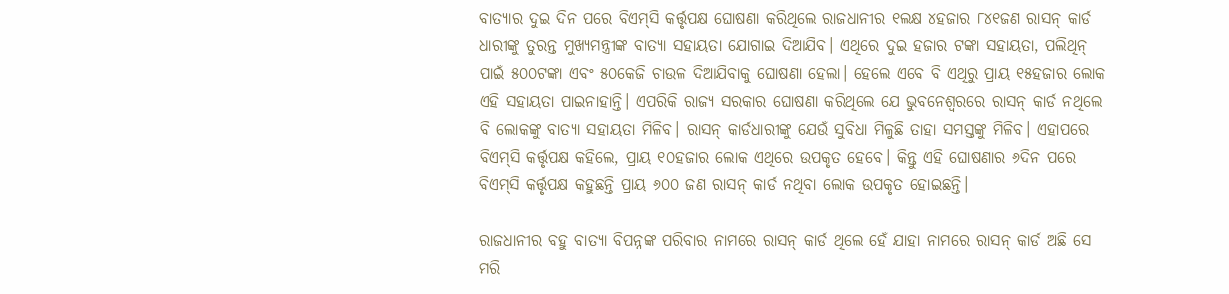ବାତ୍ୟାର ଦୁଇ ଦିନ ପରେ ବିଏମ୍‌ସି କର୍ତ୍ତୃପକ୍ଷ ଘୋଷଣା କରିଥିଲେ ରାଜଧାନୀର ୧ଲକ୍ଷ ୪ହଜାର ୮୪୧ଜଣ ରାସନ୍ କାର୍ଡ ଧାରୀଙ୍କୁ ତୁରନ୍ତ ମୁଖ୍ୟମନ୍ତ୍ରୀଙ୍କ ବାତ୍ୟା ସହାୟତା ଯୋଗାଇ ଦିଆଯିବ। ଏଥିରେ ଦୁଇ ହଜାର ଟଙ୍କା ସହାୟତା, ପଲିଥିନ୍ ପାଇଁ ୫୦୦ଟଙ୍କା ଏବଂ ୫୦କେଜି ଚାଉଳ ଦିଆଯିବାକୁ ଘୋଷଣା ହେଲା। ହେଲେ ଏବେ ବି ଏଥିରୁ ପ୍ରାୟ ୧୫ହଜାର ଲୋକ ଏହି ସହାୟତା ପାଇନାହାନ୍ତି। ଏପରିକି ରାଜ୍ୟ ସରକାର ଘୋଷଣା କରିଥିଲେ ଯେ ଭୁବନେଶ୍ବରରେ ରାସନ୍ କାର୍ଡ ନଥିଲେ ବି ଲୋକଙ୍କୁ ବାତ୍ୟା ସହାୟତା ମିଳିବ। ରାସନ୍ କାର୍ଡଧାରୀଙ୍କୁ ଯେଉଁ ସୁବିଧା ମିଳୁଛି ତାହା ସମସ୍ତଙ୍କୁ ମିଳିବ। ଏହାପରେ ବିଏମ୍‌ସି କର୍ତ୍ତୃପକ୍ଷ କହିଲେ, ପ୍ରାୟ ୧୦ହଜାର ଲୋକ ଏଥିରେ ଉପକୃତ ହେବେ। କିନ୍ତୁ ଏହି ଘୋଷଣାର ୬ଦିନ ପରେ ବିଏମ୍‌ସି କର୍ତ୍ତୃପକ୍ଷ କହୁଛନ୍ତି ପ୍ରାୟ ୬୦୦ ଜଣ ରାସନ୍ କାର୍ଡ ନଥିବା ଲୋକ ଉପକୃତ ହୋଇଛନ୍ତି।

ରାଜଧାନୀର ବହୁ ବାତ୍ୟା ବିପନ୍ନଙ୍କ ପରିବାର ନାମରେ ରାସନ୍ କାର୍ଡ ଥିଲେ ହେଁ ଯାହା ନାମରେ ରାସନ୍ କାର୍ଡ ଅଛି ସେ ମରି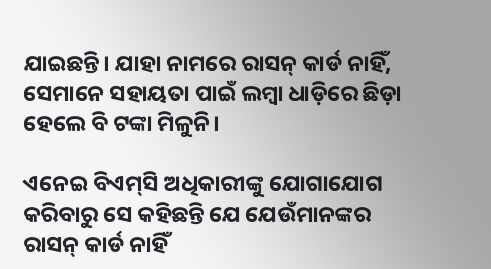ଯାଇଛନ୍ତି। ଯାହା ନାମରେ ରାସନ୍ କାର୍ଡ ନାହିଁ, ସେମାନେ ସହାୟତା ପାଇଁ ଲମ୍ବା ଧାଡ଼ିରେ ଛିଡ଼ା ହେଲେ ବି ଟଙ୍କା ମିଳୁନି।

ଏନେଇ ବିଏମ୍‌ସି ଅଧିକାରୀଙ୍କୁ ଯୋଗାଯୋଗ କରିବାରୁ ସେ କହିଛନ୍ତି ଯେ ଯେଉଁମାନଙ୍କର ରାସନ୍ କାର୍ଡ ନାହିଁ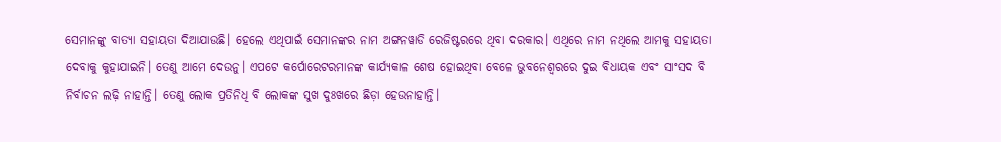ସେମାନଙ୍କୁ ବାତ୍ୟା ସହାୟତା ଦିଆଯାଉଛି। ହେଲେ ଏଥିପାଇଁ ସେମାନଙ୍କର ନାମ ଅଙ୍ଗନୱାଡି ରେଜିଷ୍ଟରରେ ଥିବା ଦରକାର। ଏଥିରେ ନାମ ନଥିଲେ ଆମକୁ ସହାୟତା ଦେବାକୁ କୁହାଯାଇନି। ତେଣୁ ଆମେ ଦେଉନୁ। ଏପଟେ କର୍ପୋରେଟରମାନଙ୍କ କାର୍ଯ୍ୟକାଳ ଶେ‌ଷ ହୋଇଥିବା ବେଳେ ଭୁବନେଶ୍ବରରେ ଦୁଇ ବିଧାୟକ ଏବଂ ସାଂସଦ ବି ନିର୍ବାଚନ ଲଢ଼ି ନାହାନ୍ତି। ତେଣୁ ଲୋକ ପ୍ରତିନିଧି ବି ଲୋକଙ୍କ ସୁଖ ଦୁଃଖରେ ଛିଡ଼ା ହେଉନାହାନ୍ତି।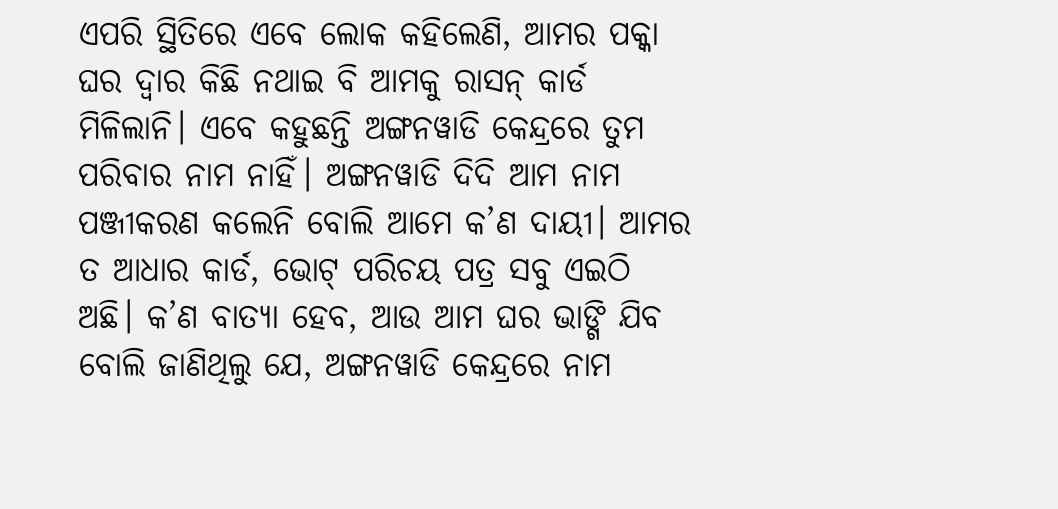ଏପରି ସ୍ଥିତିରେ ଏବେ ଲୋକ କହିଲେଣି, ଆମର ପକ୍କା ଘର ଦ୍ବାର କିଛି ନଥାଇ ବି ଆମକୁ ରାସନ୍ କାର୍ଡ ମିଳିଲାନି। ଏବେ କହୁଛନ୍ତି ଅଙ୍ଗନୱାଡି କେନ୍ଦ୍ରରେ ତୁମ ପରିବାର ନାମ ନାହିଁ। ଅଙ୍ଗନୱାଡି ଦିଦି ଆମ ନାମ ପଞ୍ଜୀକରଣ କଲେନି ବୋଲି ଆମେ କ’ଣ ଦାୟୀ। ଆମର ତ ଆଧାର କାର୍ଡ, ଭୋଟ୍‌ ପରିଚୟ ପତ୍ର ସବୁ ଏଇଠି ଅଛି। କ’ଣ ବାତ୍ୟା ହେବ, ଆଉ ଆମ ଘର ଭାଙ୍ଗି ଯିବ ବୋଲି ଜାଣିଥିଲୁ ଯେ, ଅଙ୍ଗନୱାଡି କେନ୍ଦ୍ରରେ ନାମ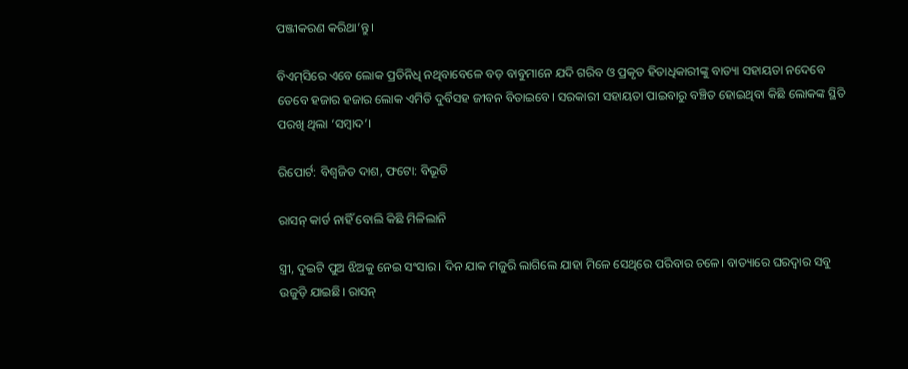ପଞ୍ଜୀକରଣ କରିଥା’ନ୍ତୁ।

ବିଏମ୍‌ସିରେ ଏବେ ଲୋକ ପ୍ରତିନିଧି ନଥିବାବେଳେ ବଡ଼ ବାବୁମାନେ ଯଦି ଗରିବ ଓ ପ୍ରକୃତ ହିତାଧିକାରୀଙ୍କୁ ବାତ୍ୟା ସହାୟତା ନଦେବେ ତେବେ ହଜାର ହଜାର ଲୋକ ଏମିତି ଦୁର୍ବିସହ ଜୀବନ ବିତାଇବେ। ସରକାରୀ ସହାୟତା ପାଇବାରୁ ବଞ୍ଚିତ ହୋଇଥିବା କିଛି ଲୋକଙ୍କ ସ୍ଥିତି ପରଖି ଥିଲା ‘ସମ୍ବାଦ’।

ରିପୋର୍ଟ: ବିଶ୍ବଜିତ ଦାଶ, ଫଟୋ: ବିଭୂତି

ରାସନ୍ କାର୍ଡ ନାହିଁ ବୋଲି କିଛି ମିଳିଲାନି

ସ୍ତ୍ରୀ, ଦୁଇଟି ପୁଅ ଝିଅକୁ ନେଇ ସଂସାର। ଦିନ ଯାକ ମଜୁରି ଲାଗିଲେ ଯାହା ମିଳେ ସେଥିରେ ପରିବାର ଚଳେ। ବାତ୍ୟାରେ ଘରଦ୍ବାର ସବୁ ଉଜୁଡ଼ି ଯାଇଛି। ରାସନ୍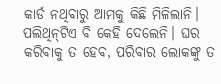କାର୍ଡ ନଥିବାରୁ ଆମକୁ କିଛି ମିଳିଲାନି। ପଲିଥିନ୍‌ଟିଏ ବି କେହି ଦେଲେନି। ଘର କରିବାକୁ ତ ହେବ, ପରିବାର ଲୋକଙ୍କୁ ତ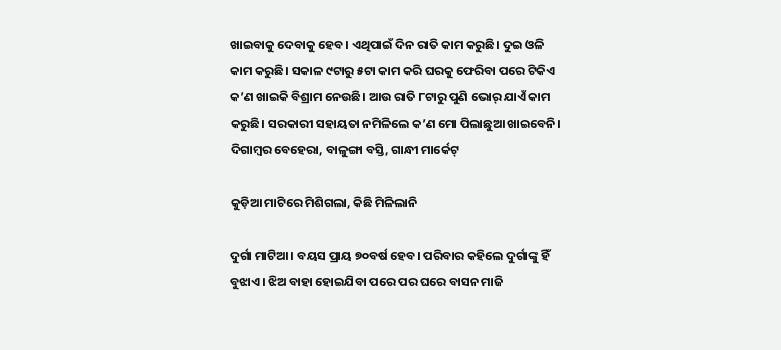ଖାଇବାକୁ ଦେବାକୁ ହେବ। ଏଥିପାଇଁ ଦିନ ରାତି କାମ କରୁଛି। ଦୁଇ ଓଳି କାମ କରୁଛି। ସକାଳ ୯ଟାରୁ ୫ଟା କାମ କରି ଘରକୁ ଫେରିବା ପରେ ଟିକିଏ କ’ଣ ଖାଇକି ବିଶ୍ରାମ ନେଉଛି। ଆଉ ରାତି ୮ଟାରୁ ପୁଣି ଭୋର୍‌ ଯାଏଁ କାମ କରୁଛି। ସରକାରୀ ସହାୟତା ନମିଳିଲେ କ’ଣ ମୋ ପିଲାଛୁଆ ଖାଇବେନି।
ଦିଗାମ୍ବର ବେହେରା, ବାଳୁଙ୍ଗା ବସ୍ତି, ଗାନ୍ଧୀ ମାର୍କେଟ୍

କୁଡ଼ିଆ ମାଟିରେ ମିଶିଗଲା, କିଛି ମିଳିଲାନି

ଦୁର୍ଗା ମାଟିଆ। ବୟସ ପ୍ରାୟ ୭୦ବର୍ଷ ହେବ। ପରିବାର କହିଲେ ଦୁର୍ଗାଙ୍କୁ ହିଁ ବୁଝାଏ। ଝିଅ ବାହା ହୋଇଯିବା ପରେ ପର ଘରେ ବାସନ ମାଜି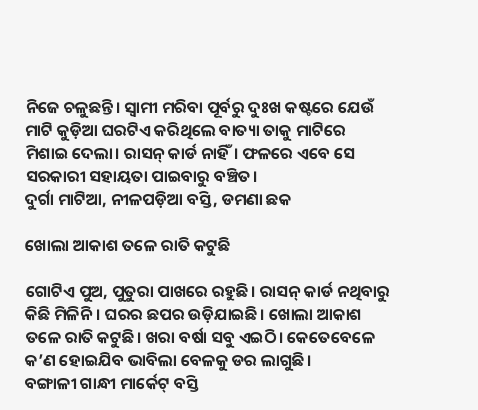ନିଜେ ଚଳୁଛନ୍ତି। ସ୍ବାମୀ ମରିବା ପୂର୍ବରୁ ଦୁଃଖ କଷ୍ଟରେ ଯେଉଁ ମାଟି କୁଡ଼ିଆ ଘରଟିଏ କରିଥିଲେ ବାତ୍ୟା ତାକୁ ମାଟିରେ ମିଶାଇ ଦେଲା। ରାସନ୍ କାର୍ଡ ନାହିଁ। ଫଳରେ ଏବେ ସେ ସରକାରୀ ସହାୟତା ପାଇବାରୁ ବଞ୍ଚିତ।
ଦୁର୍ଗା ମାଟିଆ, ନୀଳପଡ଼ିଆ ବସ୍ତି, ଡମଣା ଛକ

ଖୋଲା ଆକାଶ ତଳେ ରାତି କଟୁଛି

ଗୋଟିଏ ପୁଅ, ପୁତୁରା ପାଖରେ ରହୁଛି। ରାସନ୍‌ କାର୍ଡ ନଥିବାରୁ କିଛି ମିଳିନି। ଘରର ଛପର ଉଡ଼ିଯାଇଛି। ଖୋଲା ଆକାଶ ତଳେ ରାତି କଟୁଛି। ‌ଖରା ବର୍ଷା ସବୁ ଏଇଠି। ‌କେତେବେଳେ କ’ଣ ହୋଇଯିବ ଭାବିଲା ବେଳକୁ ଡର ଲାଗୁଛି।
ବଙ୍ଗାଳୀ ଗାନ୍ଧୀ ମାର୍କେଟ୍‌ ବସ୍ତି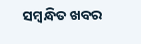ସମ୍ବନ୍ଧିତ ଖବର